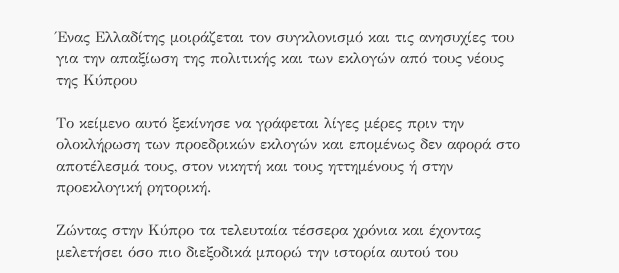Ένας Ελλαδίτης μοιράζεται τον συγκλονισμό και τις ανησυχίες του για την απαξίωση της πολιτικής και των εκλογών από τους νέους της Κύπρου

Το κείμενο αυτό ξεκίνησε να γράφεται λίγες μέρες πριν την ολοκλήρωση των προεδρικών εκλογών και επομένως δεν αφορά στο αποτέλεσμά τους, στον νικητή και τους ηττημένους ή στην προεκλογική ρητορική.

Ζώντας στην Κύπρο τα τελευταία τέσσερα χρόνια και έχοντας μελετήσει όσο πιο διεξοδικά μπορώ την ιστορία αυτού του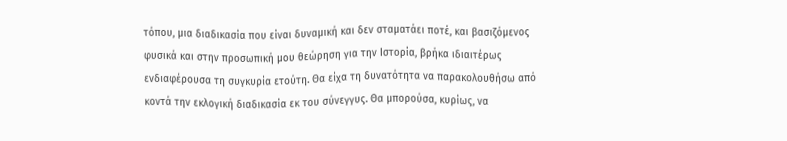τόπου, μια διαδικασία που είναι δυναμική και δεν σταματάει ποτέ, και βασιζόμενος φυσικά και στην προσωπική μου θεώρηση για την Ιστορία, βρήκα ιδιαιτέρως ενδιαφέρουσα τη συγκυρία ετούτη. Θα είχα τη δυνατότητα να παρακολουθήσω από κοντά την εκλογική διαδικασία εκ του σύνεγγυς. Θα μπορούσα, κυρίως, να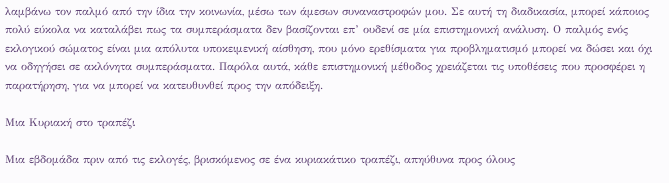λαμβάνω τον παλμό από την ίδια την κοινωνία, μέσω των άμεσων συναναστροφών μου. Σε αυτή τη διαδικασία, μπορεί κάποιος πολύ εύκολα να καταλάβει πως τα συμπεράσματα δεν βασίζονται επ’ ουδενί σε μία επιστημονική ανάλυση. Ο παλμός ενός εκλογικού σώματος είναι μια απόλυτα υποκειμενική αίσθηση, που μόνο ερεθίσματα για προβληματισμό μπορεί να δώσει και όχι να οδηγήσει σε ακλόνητα συμπεράσματα. Παρόλα αυτά, κάθε επιστημονική μέθοδος χρειάζεται τις υποθέσεις που προσφέρει η παρατήρηση, για να μπορεί να κατευθυνθεί προς την απόδειξη.

Μια Κυριακή στο τραπέζι

Μια εβδομάδα πριν από τις εκλογές, βρισκόμενος σε ένα κυριακάτικο τραπέζι, απηύθυνα προς όλους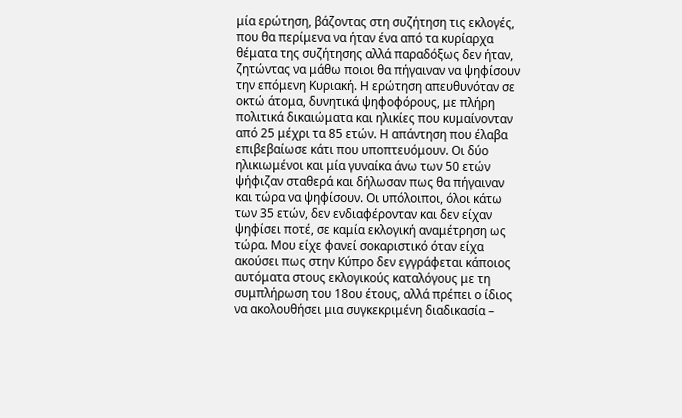μία ερώτηση, βάζοντας στη συζήτηση τις εκλογές, που θα περίμενα να ήταν ένα από τα κυρίαρχα θέματα της συζήτησης αλλά παραδόξως δεν ήταν, ζητώντας να μάθω ποιοι θα πήγαιναν να ψηφίσουν την επόμενη Κυριακή. Η ερώτηση απευθυνόταν σε οκτώ άτομα, δυνητικά ψηφοφόρους, με πλήρη πολιτικά δικαιώματα και ηλικίες που κυμαίνονταν από 25 μέχρι τα 85 ετών. Η απάντηση που έλαβα επιβεβαίωσε κάτι που υποπτευόμουν. Οι δύο ηλικιωμένοι και μία γυναίκα άνω των 50 ετών ψήφιζαν σταθερά και δήλωσαν πως θα πήγαιναν και τώρα να ψηφίσουν. Οι υπόλοιποι, όλοι κάτω των 35 ετών, δεν ενδιαφέρονταν και δεν είχαν ψηφίσει ποτέ, σε καμία εκλογική αναμέτρηση ως τώρα. Μου είχε φανεί σοκαριστικό όταν είχα ακούσει πως στην Κύπρο δεν εγγράφεται κάποιος αυτόματα στους εκλογικούς καταλόγους με τη συμπλήρωση του 18ου έτους, αλλά πρέπει ο ίδιος να ακολουθήσει μια συγκεκριμένη διαδικασία –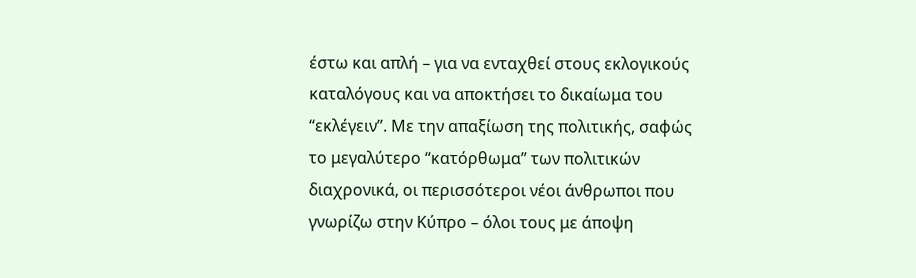έστω και απλή – για να ενταχθεί στους εκλογικούς καταλόγους και να αποκτήσει το δικαίωμα του “εκλέγειν”. Με την απαξίωση της πολιτικής, σαφώς το μεγαλύτερο “κατόρθωμα” των πολιτικών διαχρονικά, οι περισσότεροι νέοι άνθρωποι που γνωρίζω στην Κύπρο – όλοι τους με άποψη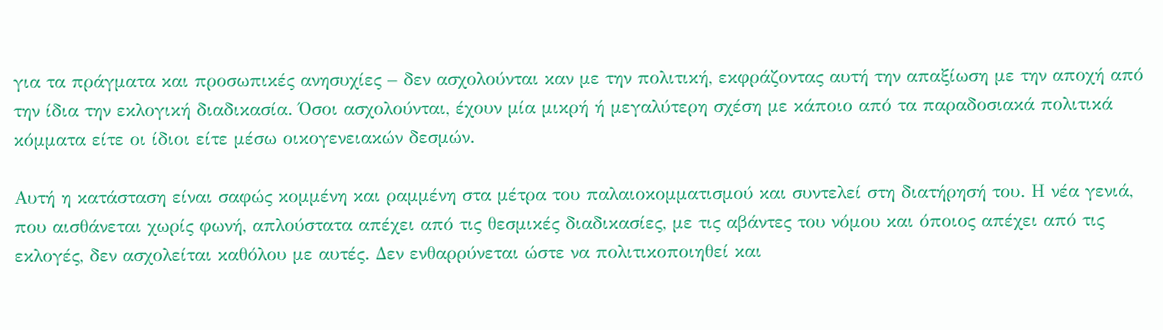για τα πράγματα και προσωπικές ανησυχίες – δεν ασχολούνται καν με την πολιτική, εκφράζοντας αυτή την απαξίωση με την αποχή από την ίδια την εκλογική διαδικασία. Όσοι ασχολούνται, έχουν μία μικρή ή μεγαλύτερη σχέση με κάποιο από τα παραδοσιακά πολιτικά κόμματα είτε οι ίδιοι είτε μέσω οικογενειακών δεσμών.

Αυτή η κατάσταση είναι σαφώς κομμένη και ραμμένη στα μέτρα του παλαιοκομματισμού και συντελεί στη διατήρησή του. Η νέα γενιά, που αισθάνεται χωρίς φωνή, απλούστατα απέχει από τις θεσμικές διαδικασίες, με τις αβάντες του νόμου και όποιος απέχει από τις εκλογές, δεν ασχολείται καθόλου με αυτές. Δεν ενθαρρύνεται ώστε να πολιτικοποιηθεί και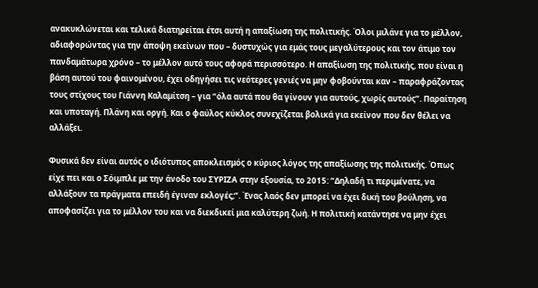ανακυκλώνεται και τελικά διατηρείται έτσι αυτή η απαξίωση της πολιτικής. Όλοι μιλάνε για το μέλλον, αδιαφορώντας για την άποψη εκείνων που – δυστυχώς για εμάς τους μεγαλύτερους και τον άτιμο τον πανδαμάτωρα χρόνο – το μέλλον αυτό τους αφορά περισσότερο. Η απαξίωση της πολιτικής, που είναι η βάση αυτού του φαινομένου, έχει οδηγήσει τις νεότερες γενιές να μην φοβούνται καν – παραφράζοντας τους στίχους του Γιάννη Καλαμίτση – για “όλα αυτά που θα γίνουν για αυτούς, χωρίς αυτούς”. Παραίτηση και υποταγή. Πλάνη και οργή. Και ο φαύλος κύκλος συνεχίζεται βολικά για εκείνον που δεν θέλει να αλλάξει.

Φυσικά δεν είναι αυτός ο ιδιότυπος αποκλεισμός ο κύριος λόγος της απαξίωσης της πολιτικής. Όπως είχε πει και ο Σόιμπλε με την άνοδο του ΣΥΡΙΖΑ στην εξουσία, το 2015: “Δηλαδή τι περιμένατε, να αλλάξουν τα πράγματα επειδή έγιναν εκλογές;”. Ένας λαός δεν μπορεί να έχει δική του βούληση, να αποφασίζει για το μέλλον του και να διεκδικεί μια καλύτερη ζωή. Η πολιτική κατάντησε να μην έχει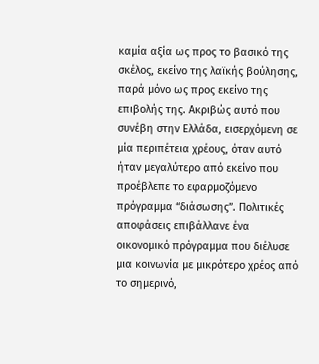καμία αξία ως προς το βασικό της σκέλος, εκείνο της λαϊκής βούλησης, παρά μόνο ως προς εκείνο της επιβολής της. Ακριβώς αυτό που συνέβη στην Ελλάδα, εισερχόμενη σε μία περιπέτεια χρέους, όταν αυτό ήταν μεγαλύτερο από εκείνο που προέβλεπε το εφαρμοζόμενο πρόγραμμα “διάσωσης”. Πολιτικές αποφάσεις επιβάλλανε ένα οικονομικό πρόγραμμα που διέλυσε μια κοινωνία με μικρότερο χρέος από το σημερινό,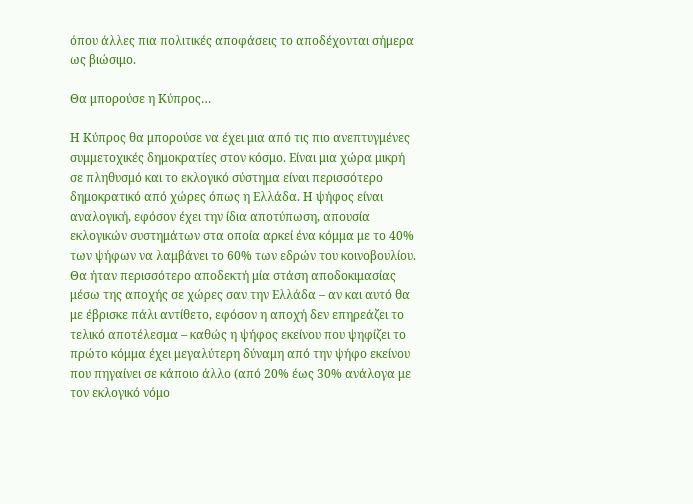όπου άλλες πια πολιτικές αποφάσεις το αποδέχονται σήμερα ως βιώσιμο.

Θα μπορούσε η Κύπρος…

Η Κύπρος θα μπορούσε να έχει μια από τις πιο ανεπτυγμένες συμμετοχικές δημοκρατίες στον κόσμο. Είναι μια χώρα μικρή σε πληθυσμό και το εκλογικό σύστημα είναι περισσότερο δημοκρατικό από χώρες όπως η Ελλάδα. Η ψήφος είναι αναλογική, εφόσον έχει την ίδια αποτύπωση, απουσία εκλογικών συστημάτων στα οποία αρκεί ένα κόμμα με το 40% των ψήφων να λαμβάνει το 60% των εδρών του κοινοβουλίου. Θα ήταν περισσότερο αποδεκτή μία στάση αποδοκιμασίας μέσω της αποχής σε χώρες σαν την Ελλάδα – αν και αυτό θα με έβρισκε πάλι αντίθετο, εφόσον η αποχή δεν επηρεάζει το τελικό αποτέλεσμα – καθώς η ψήφος εκείνου που ψηφίζει το πρώτο κόμμα έχει μεγαλύτερη δύναμη από την ψήφο εκείνου που πηγαίνει σε κάποιο άλλο (από 20% έως 30% ανάλογα με τον εκλογικό νόμο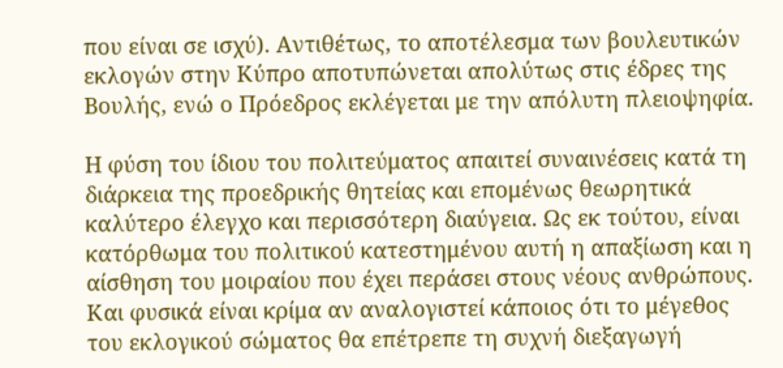που είναι σε ισχύ). Αντιθέτως, το αποτέλεσμα των βουλευτικών εκλογών στην Κύπρο αποτυπώνεται απολύτως στις έδρες της Βουλής, ενώ ο Πρόεδρος εκλέγεται με την απόλυτη πλειοψηφία.

Η φύση του ίδιου του πολιτεύματος απαιτεί συναινέσεις κατά τη διάρκεια της προεδρικής θητείας και επομένως θεωρητικά καλύτερο έλεγχο και περισσότερη διαύγεια. Ως εκ τούτου, είναι κατόρθωμα του πολιτικού κατεστημένου αυτή η απαξίωση και η αίσθηση του μοιραίου που έχει περάσει στους νέους ανθρώπους. Και φυσικά είναι κρίμα αν αναλογιστεί κάποιος ότι το μέγεθος του εκλογικού σώματος θα επέτρεπε τη συχνή διεξαγωγή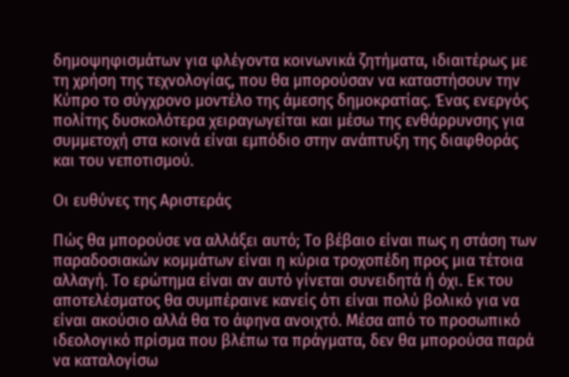δημοψηφισμάτων για φλέγοντα κοινωνικά ζητήματα, ιδιαιτέρως με τη χρήση της τεχνολογίας, που θα μπορούσαν να καταστήσουν την Κύπρο το σύγχρονο μοντέλο της άμεσης δημοκρατίας. Ένας ενεργός πολίτης δυσκολότερα χειραγωγείται και μέσω της ενθάρρυνσης για συμμετοχή στα κοινά είναι εμπόδιο στην ανάπτυξη της διαφθοράς και του νεποτισμού.

Οι ευθύνες της Αριστεράς

Πώς θα μπορούσε να αλλάξει αυτό; Το βέβαιο είναι πως η στάση των παραδοσιακών κομμάτων είναι η κύρια τροχοπέδη προς μια τέτοια αλλαγή. Το ερώτημα είναι αν αυτό γίνεται συνειδητά ή όχι. Εκ του αποτελέσματος θα συμπέραινε κανείς ότι είναι πολύ βολικό για να είναι ακούσιο αλλά θα το άφηνα ανοιχτό. Μέσα από το προσωπικό ιδεολογικό πρίσμα που βλέπω τα πράγματα, δεν θα μπορούσα παρά να καταλογίσω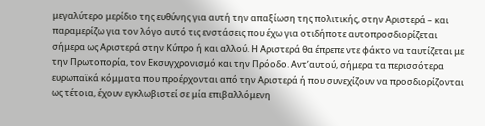μεγαλύτερο μερίδιο της ευθύνης για αυτή την απαξίωση της πολιτικής, στην Αριστερά – και παραμερίζω για τον λόγο αυτό τις ενστάσεις που έχω για οτιδήποτε αυτοπροσδιορίζεται σήμερα ως Αριστερά στην Κύπρο ή και αλλού. Η Αριστερά θα έπρεπε ντε φάκτο να ταυτίζεται με την Πρωτοπορία, τον Εκσυγχρονισμό και την Πρόοδο. Αντ’αυτού, σήμερα τα περισσότερα ευρωπαϊκά κόμματα που προέρχονται από την Αριστερά ή που συνεχίζουν να προσδιορίζονται ως τέτοια, έχουν εγκλωβιστεί σε μία επιβαλλόμενη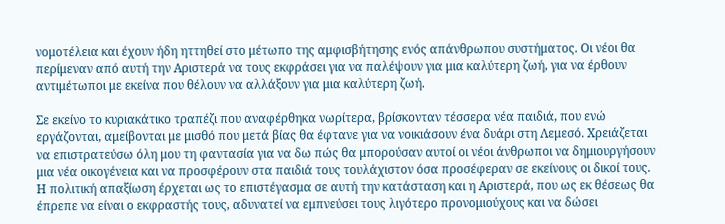νομοτέλεια και έχουν ήδη ηττηθεί στο μέτωπο της αμφισβήτησης ενός απάνθρωπου συστήματος. Οι νέοι θα περίμεναν από αυτή την Αριστερά να τους εκφράσει για να παλέψουν για μια καλύτερη ζωή, για να έρθουν αντιμέτωποι με εκείνα που θέλουν να αλλάξουν για μια καλύτερη ζωή.

Σε εκείνο το κυριακάτικο τραπέζι που αναφέρθηκα νωρίτερα, βρίσκονταν τέσσερα νέα παιδιά, που ενώ εργάζονται, αμείβονται με μισθό που μετά βίας θα έφτανε για να νοικιάσουν ένα δυάρι στη Λεμεσό. Χρειάζεται να επιστρατεύσω όλη μου τη φαντασία για να δω πώς θα μπορούσαν αυτοί οι νέοι άνθρωποι να δημιουργήσουν μια νέα οικογένεια και να προσφέρουν στα παιδιά τους τουλάχιστον όσα προσέφεραν σε εκείνους οι δικοί τους. Η πολιτική απαξίωση έρχεται ως το επιστέγασμα σε αυτή την κατάσταση και η Αριστερά, που ως εκ θέσεως θα έπρεπε να είναι ο εκφραστής τους, αδυνατεί να εμπνεύσει τους λιγότερο προνομιούχους και να δώσει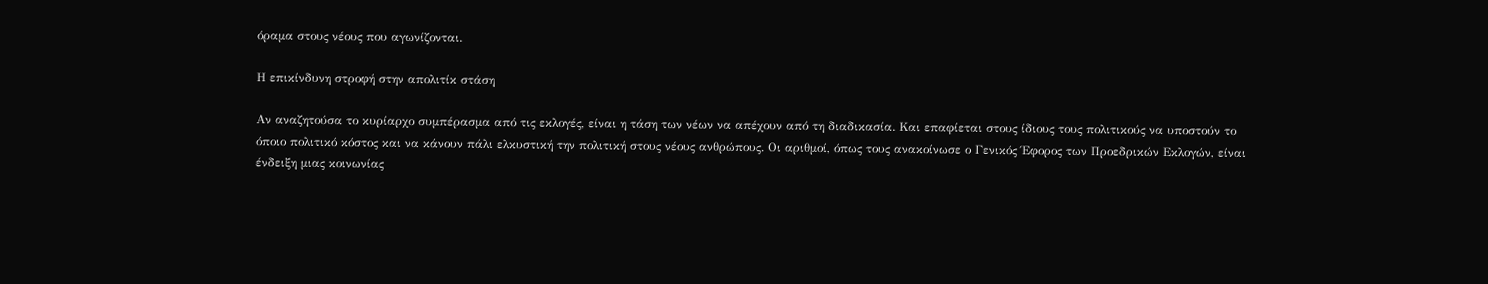όραμα στους νέους που αγωνίζονται.

Η επικίνδυνη στροφή στην απολιτίκ στάση

Αν αναζητούσα το κυρίαρχο συμπέρασμα από τις εκλογές, είναι η τάση των νέων να απέχουν από τη διαδικασία. Και επαφίεται στους ίδιους τους πολιτικούς να υποστούν το όποιο πολιτικό κόστος και να κάνουν πάλι ελκυστική την πολιτική στους νέους ανθρώπους. Οι αριθμοί, όπως τους ανακοίνωσε ο Γενικός Έφορος των Προεδρικών Εκλογών, είναι ένδειξη μιας κοινωνίας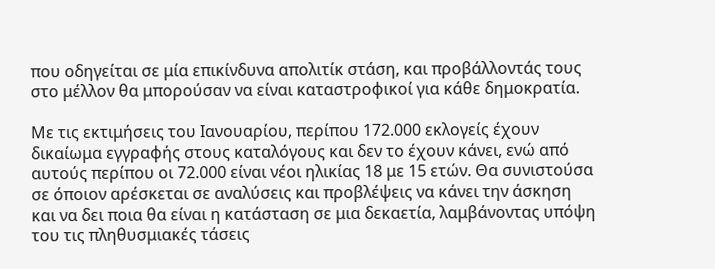που οδηγείται σε μία επικίνδυνα απολιτίκ στάση, και προβάλλοντάς τους στο μέλλον θα μπορούσαν να είναι καταστροφικοί για κάθε δημοκρατία.

Με τις εκτιμήσεις του Ιανουαρίου, περίπου 172.000 εκλογείς έχουν δικαίωμα εγγραφής στους καταλόγους και δεν το έχουν κάνει, ενώ από αυτούς περίπου οι 72.000 είναι νέοι ηλικίας 18 με 15 ετών. Θα συνιστούσα σε όποιον αρέσκεται σε αναλύσεις και προβλέψεις να κάνει την άσκηση και να δει ποια θα είναι η κατάσταση σε μια δεκαετία, λαμβάνοντας υπόψη του τις πληθυσμιακές τάσεις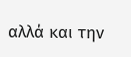αλλά και την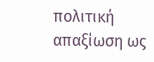πολιτική απαξίωση ως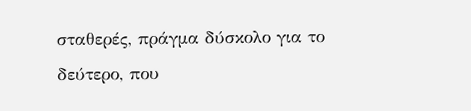σταθερές, πράγμα δύσκολο για το δεύτερο, που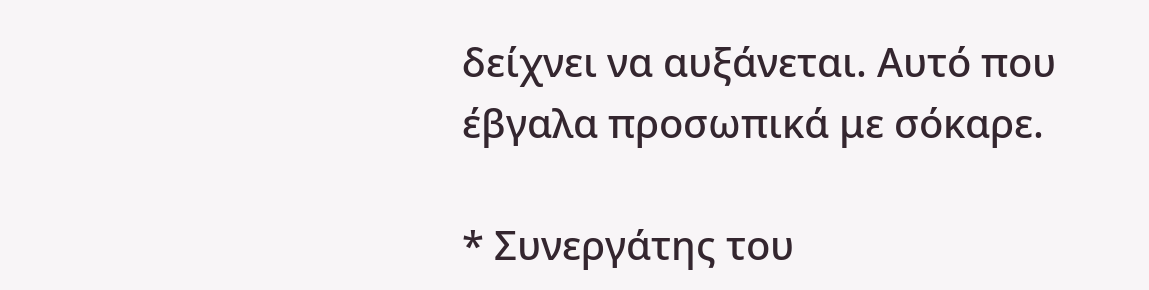δείχνει να αυξάνεται. Αυτό που έβγαλα προσωπικά με σόκαρε.

* Συνεργάτης του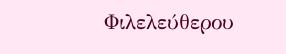Φιλελεύθερου